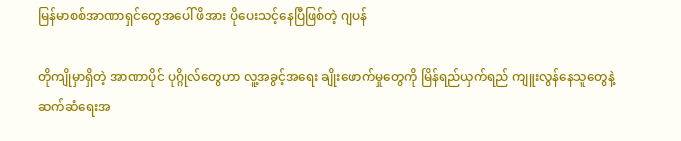မြန်မာစစ်အာဏာရှင်တွေအပေါ် ဖိအား ပိုပေးသင့်နေပြီဖြစ်တဲ့ ဂျပန်

တိုကျိုမှာရှိတဲ့ အာဏာပိုင် ပုဂ္ဂိုလ်တွေဟာ လူ့အခွင့်အရေး ချိုးဖောက်မှုတွေကို မြိန်ရည်ယှက်ရည် ကျူးလွန်နေသူတွေနဲ့ ဆက်ဆံရေးအ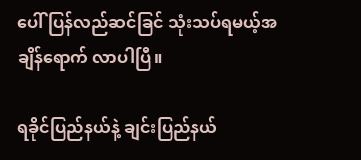ပေါ် ပြန်လည်ဆင်ခြင် သုံးသပ်ရမယ့်အချိန်ရောက် လာပါပြီ။

ရခိုင်ပြည်နယ်နဲ့ ချင်းပြည်နယ်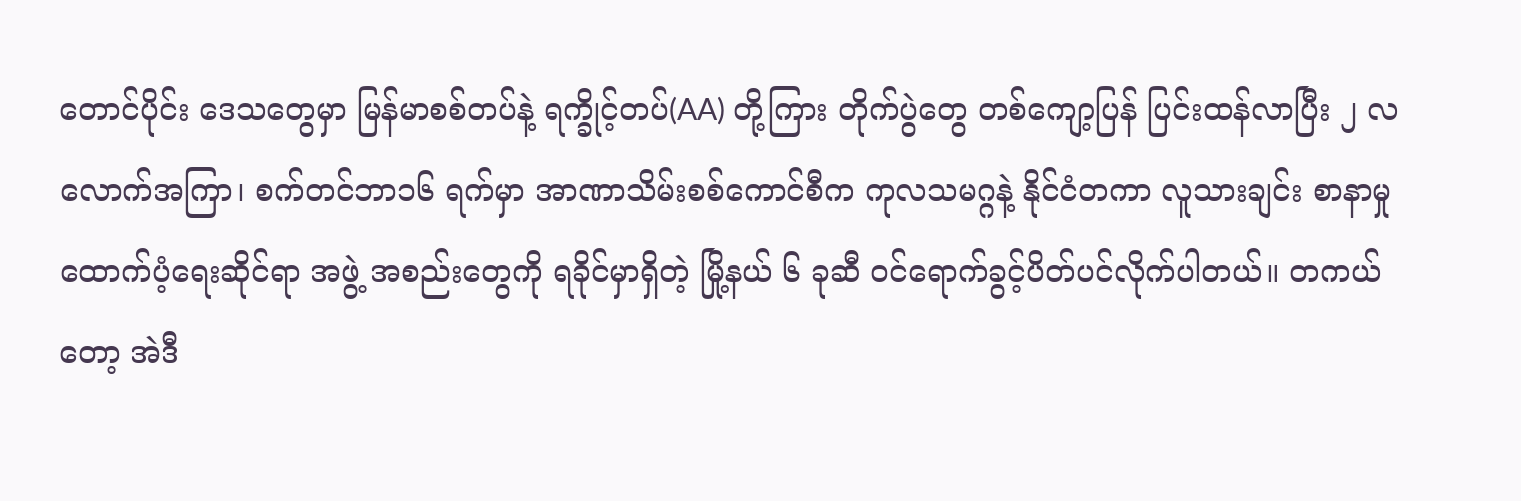တောင်ပိုင်း ဒေသတွေမှာ မြန်မာစစ်တပ်နဲ့ ရက္ခိုင့်တပ်(AA) တို့ကြား တိုက်ပွဲတွေ တစ်ကျော့ပြန် ပြင်းထန်လာပြီး ၂ လလောက်အကြာ၊ စက်တင်ဘာ၁၆ ရက်မှာ အာဏာသိမ်းစစ်ကောင်စီက ကုလသမဂ္ဂနဲ့ နိုင်ငံတကာ လူသားချင်း စာနာမှုထောက်ပံ့ရေးဆိုင်ရာ အဖွဲ့ အစည်းတွေကို ရခိုင်မှာရှိတဲ့ မြို့နယ် ၆ ခုဆီ ဝင်ရောက်ခွင့်ပိတ်ပင်လိုက်ပါတယ်။ တကယ်တော့ အဲဒီ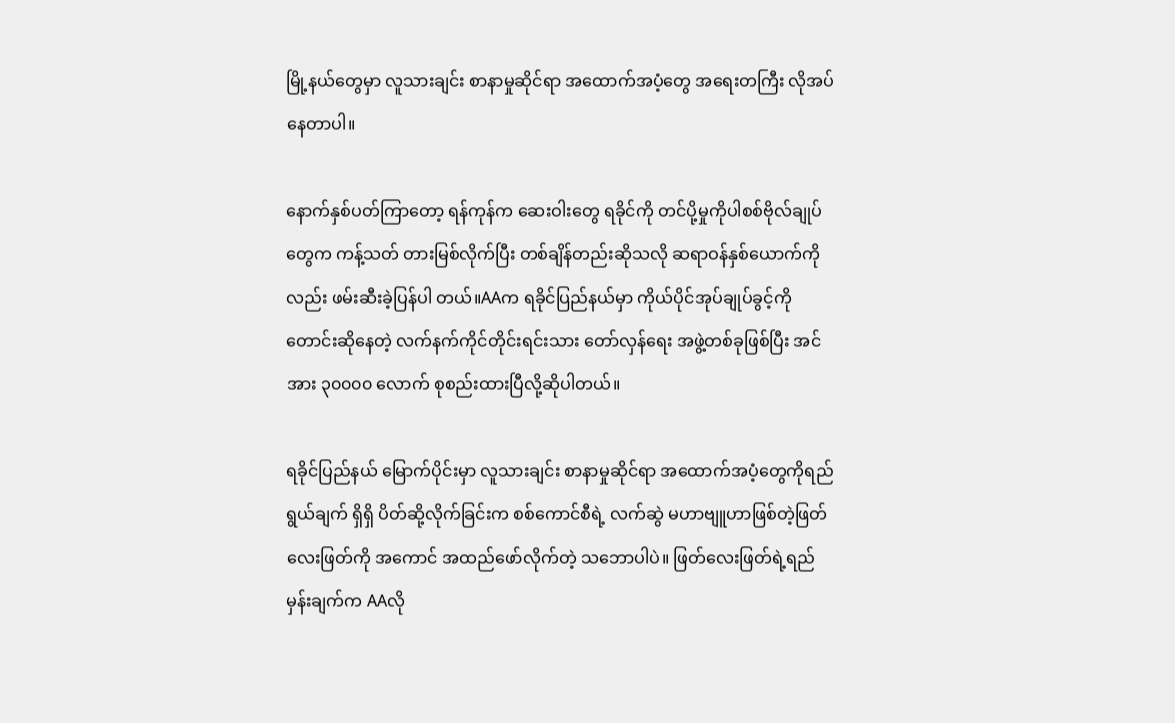မြို့နယ်တွေမှာ လူသားချင်း စာနာမှုဆိုင်ရာ အထောက်အပံ့တွေ အရေးတကြီး လိုအပ်နေတာပါ။

နောက်နှစ်ပတ်ကြာတော့ ရန်ကုန်က ဆေးဝါးတွေ ရခိုင်ကို တင်ပို့မှုကိုပါစစ်ဗိုလ်ချုပ်တွေက ကန့်သတ် တားမြစ်လိုက်ပြီး တစ်ချိန်တည်းဆိုသလို ဆရာဝန်နှစ်ယောက်ကိုလည်း ဖမ်းဆီးခဲ့ပြန်ပါ တယ်။AAက ရခိုင်ပြည်နယ်မှာ ကိုယ်ပိုင်အုပ်ချုပ်ခွင့်ကို တောင်းဆိုနေတဲ့ လက်နက်ကိုင်တိုင်းရင်းသား တော်လှန်ရေး အဖွဲ့တစ်ခုဖြစ်ပြီး အင်အား ၃၀၀၀၀ လောက် စုစည်းထားပြီလို့ဆိုပါတယ်။

ရခိုင်ပြည်နယ် မြောက်ပိုင်းမှာ လူသားချင်း စာနာမှုဆိုင်ရာ အထောက်အပံ့တွေကိုရည်ရွယ်ချက် ရှိရှိ ပိတ်ဆို့လိုက်ခြင်းက စစ်ကောင်စီရဲ့ လက်ဆွဲ မဟာဗျူဟာဖြစ်တဲ့ဖြတ်လေးဖြတ်ကို အကောင် အထည်ဖော်လိုက်တဲ့ သဘောပါပဲ။ ဖြတ်လေးဖြတ်ရဲ့ရည်မှန်းချက်က AAလို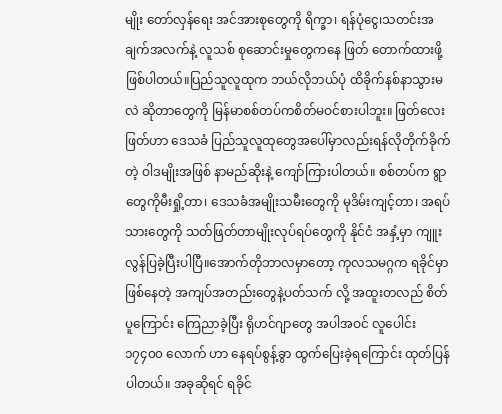မျိုး တော်လှန်ရေး အင်အားစုတွေကို ရိက္ခာ၊ ရန်ပုံငွေ၊သတင်းအချက်အလက်နဲ့ လူသစ် စုဆောင်းမှုတွေကနေ ဖြတ် တောက်ထားဖို့ ဖြစ်ပါတယ်။ပြည်သူလူထုက ဘယ်လိုဘယ်ပုံ ထိခိုက်နစ်နာသွားမလဲ ဆိုတာတွေကို မြန်မာစစ်တပ်ကစိတ်မဝင်စားပါဘူး။ ဖြတ်လေးဖြတ်ဟာ ဒေသခံ ပြည်သူလူထုတွေအပေါ်မှာလည်းရန်လိုတိုက်ခိုက်တဲ့ ဝါဒမျိုးအဖြစ် နာမည်ဆိုးနဲ့ ကျော်ကြားပါတယ်။ စစ်တပ်က ရွာတွေကိုမီးရှို့တာ၊ ဒေသခံအမျိုးသမီးတွေကို မုဒိမ်းကျင့်တာ၊ အရပ်သားတွေကို သတ်ဖြတ်တာမျိုးလုပ်ရပ်တွေကို နိုင်ငံ အနှံ့မှာ ကျူးလွန်ပြခဲ့ပြီးပါပြီ။အောက်တိုဘာလမှာတော့ ကုလသမဂ္ဂက ရခိုင်မှာ ဖြစ်နေတဲ့ အကျပ်အတည်းတွေနဲ့ပတ်သက် လို့ အထူးတလည် စိတ်ပူကြောင်း ကြေညာခဲ့ပြီး ရိုဟင်ဂျာတွေ အပါအဝင် လူပေါင်း၁၇၄၀၀ လောက် ဟာ နေရပ်စွန့်ခွာ ထွက်ပြေးခဲ့ရကြောင်း ထုတ်ပြန်ပါတယ်။ အခုဆိုရင် ရခိုင်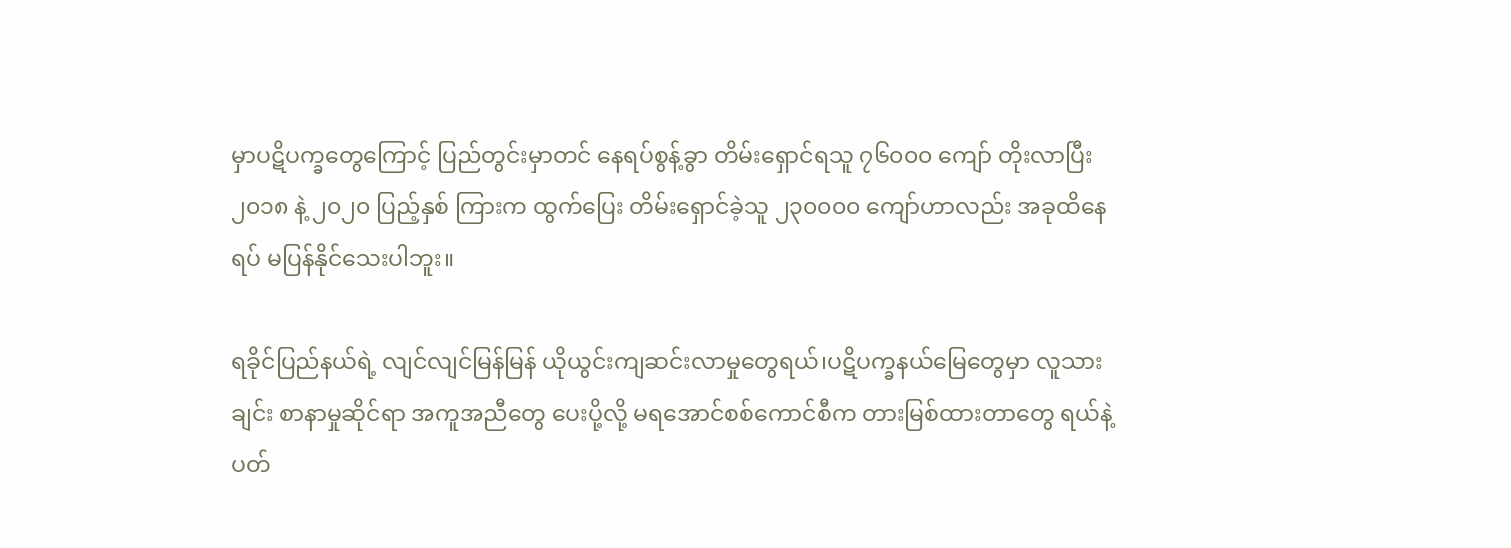မှာပဋိပက္ခတွေကြောင့် ပြည်တွင်းမှာတင် နေရပ်စွန့်ခွာ တိမ်းရှောင်ရသူ ၇၆၀၀၀ ကျော် တိုးလာပြီး၂၀၁၈ နဲ့ ၂၀၂၀ ပြည့်နှစ် ကြားက ထွက်ပြေး တိမ်းရှောင်ခဲ့သူ ၂၃၀၀၀၀ ကျော်ဟာလည်း အခုထိနေရပ် မပြန်နိုင်သေးပါဘူး။

ရခိုင်ပြည်နယ်ရဲ့ လျင်လျင်မြန်မြန် ယိုယွင်းကျဆင်းလာမှုတွေရယ်၊ပဋိပက္ခနယ်မြေတွေမှာ လူသားချင်း စာနာမှုဆိုင်ရာ အကူအညီတွေ ပေးပို့လို့ မရအောင်စစ်ကောင်စီက တားမြစ်ထားတာတွေ ရယ်နဲ့ ပတ်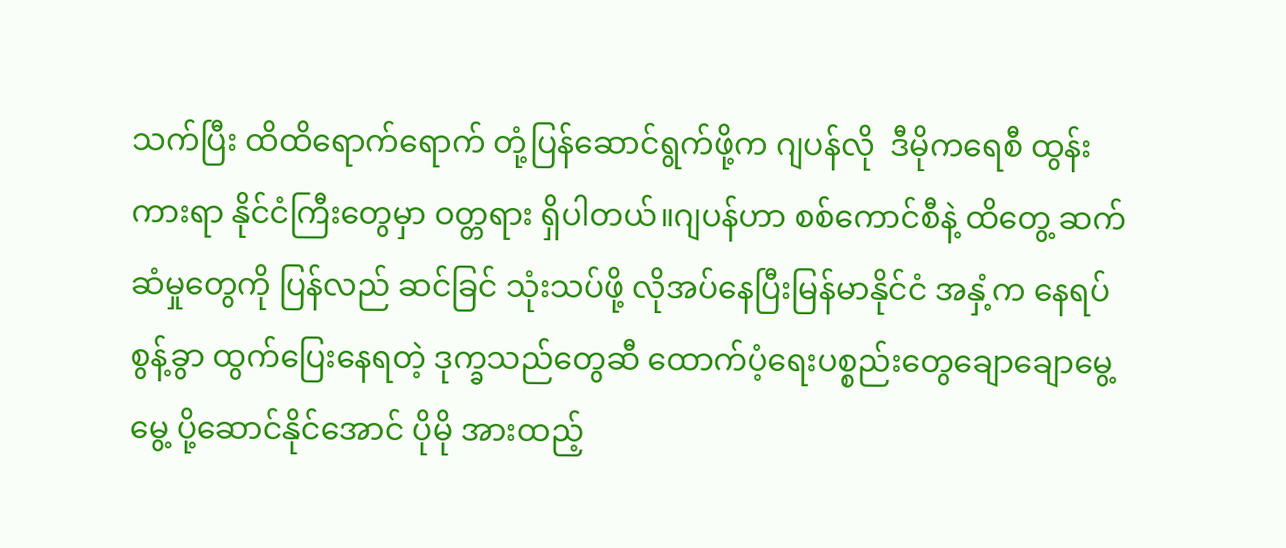သက်ပြီး ထိထိရောက်ရောက် တုံ့ပြန်ဆောင်ရွက်ဖို့က ဂျပန်လို  ဒီမိုကရေစီ ထွန်းကားရာ နိုင်ငံကြီးတွေမှာ ဝတ္တရား ရှိပါတယ်။ဂျပန်ဟာ စစ်ကောင်စီနဲ့ ထိတွေ့ ဆက်ဆံမှုတွေကို ပြန်လည် ဆင်ခြင် သုံးသပ်ဖို့ လိုအပ်နေပြီးမြန်မာနိုင်ငံ အနှံ့က နေရပ်စွန့်ခွာ ထွက်ပြေးနေရတဲ့ ဒုက္ခသည်တွေဆီ ထောက်ပံ့ရေးပစ္စည်းတွေချောချောမွေ့မွေ့ ပို့ဆောင်နိုင်အောင် ပိုမို အားထည့်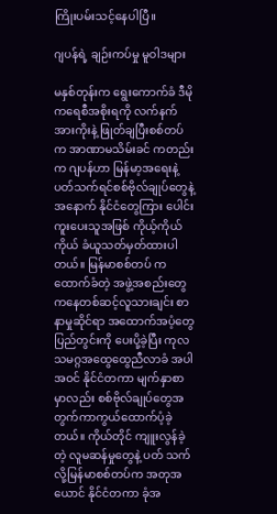ကြိုးပမ်းသင့်နေပါပြီ။

ဂျပန်ရဲ့ ချဉ်းကပ်မှု မူဝါဒများ

မနှစ်တုန်းက ရွေးကောက်ခံ ဒီမိုကရေစီအစိုးရကို လက်နက်အားကိုးနဲ့ ဖြုတ်ချပြီးစစ်တပ်က အာဏာမသိမ်းခင် ကတည်းက ဂျပန်ဟာ မြန်မာ့အရေးနဲ့ ပတ်သက်ရင်စစ်ဗိုလ်ချုပ်တွေနဲ့ အနောက် နိုင်ငံတွေကြား ပေါင်းကူးပေးသူအဖြစ် ကိုယ့်ကိုယ်ကိုယ် ခံယူသတ်မှတ်ထားပါတယ်။ မြန်မာစစ်တပ် က ထောက်ခံတဲ့ အဖွဲ့အစည်းတွေကနေတစ်ဆင့်လူသားချင်း စာနာမှုဆိုင်ရာ အထောက်အပံ့တွေ ပြည်တွင်းကို ပေးပို့ခဲ့ပြီး ကုလသမဂ္ဂအထွေထွေညီလာခံ အပါအဝင် နိုင်ငံတကာ မျက်နှာစာမှာလည်း စစ်ဗိုလ်ချုပ်တွေအတွက်ကာကွယ်ထောက်ပံ့ခဲ့တယ်။ ကိုယ်တိုင် ကျူးလွန်ခဲ့တဲ့ လူမဆန်မှုတွေနဲ့ ပတ် သက်လို့မြန်မာစစ်တပ်က အတုအယောင် နိုင်ငံတကာ ခုံအ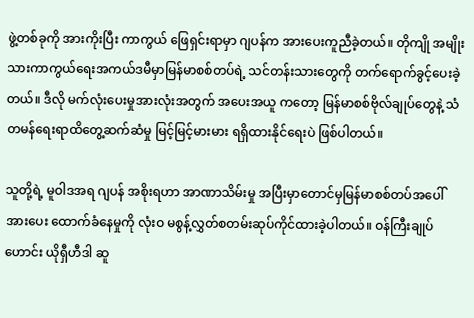ဖွဲ့တစ်ခုကို အားကိုးပြီး ကာကွယ် ဖြေရှင်းရာမှာ ဂျပန်က အားပေးကူညီခဲ့တယ်။ တိုကျို အမျိုးသားကာကွယ်ရေးအကယ်ဒမီမှာမြန်မာစစ်တပ်ရဲ့ သင်တန်းသားတွေကို တက်ရောက်ခွင့်ပေးခဲ့တယ်။ ဒီလို မက်လုံးပေးမှုအားလုံးအတွက် အပေးအယူ ကတော့ မြန်မာစစ်ဗိုလ်ချုပ်တွေနဲ့ သံတမန်ရေးရာထိတွေ့ဆက်ဆံမှု မြင့်မြင့်မားမား ရရှိထားနိုင်ရေးပဲ ဖြစ်ပါတယ်။

သူတို့ရဲ့ မူဝါဒအရ ဂျပန် အစိုးရဟာ အာဏာသိမ်းမှု အပြီးမှာတောင်မှမြန်မာစစ်တပ်အပေါ် အားပေး ထောက်ခံနေမှုကို လုံးဝ မစွန့်လွှတ်စတမ်းဆုပ်ကိုင်ထားခဲ့ပါတယ်။ ဝန်ကြီးချုပ်ဟောင်း ယိုရှီဟီဒါ ဆူ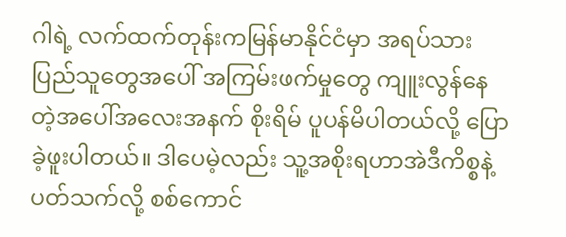ဂါရဲ့ လက်ထက်တုန်းကမြန်မာနိုင်ငံမှာ အရပ်သား ပြည်သူတွေအပေါ် အကြမ်းဖက်မှုတွေ ကျူးလွန်နေတဲ့အပေါ်အလေးအနက် စိုးရိမ် ပူပန်မိပါတယ်လို့ ပြောခဲ့ဖူးပါတယ်။ ဒါပေမဲ့လည်း သူ့အစိုးရဟာအဲဒီကိစ္စနဲ့ ပတ်သက်လို့ စစ်ကောင်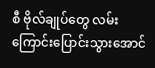စီ ဗိုလ်ချုပ်တွေ လမ်းကြောင်းပြောင်းသွားအောင်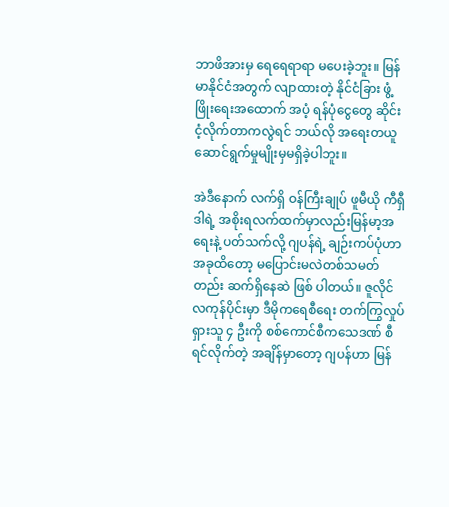ဘာဖိအားမှ ရေရေရာရာ မပေးခဲ့ဘူး။ မြန်မာနိုင်ငံအတွက် လျာထားတဲ့ နိုင်ငံခြား ဖွံ့ဖြိုးရေးအထောက် အပံ့ ရန်ပုံငွေတွေ ဆိုင်းငံ့လိုက်တာကလွဲရင် ဘယ်လို အရေးတယူ ဆောင်ရွက်မှုမျိုးမှမရှိခဲ့ပါဘူး။

အဲဒီနောက် လက်ရှိ ဝန်ကြီးချုပ် ဖူမီယို ကီရှီဒါရဲ့ အစိုးရလက်ထက်မှာလည်းမြန်မာ့အရေးနဲ့ ပတ်သက်လို့ ဂျပန်ရဲ့ ချဉ်းကပ်ပုံဟာ အခုထိတော့ မပြောင်းမလဲတစ်သမတ်တည်း ဆက်ရှိနေဆဲ ဖြစ် ပါတယ်။ ဇူလိုင်လကုန်ပိုင်းမှာ ဒီမိုကရေစီရေး တက်ကြွလှုပ်ရှားသူ ၄ ဦးကို စစ်ကောင်စီကသေဒဏ် စီရင်လိုက်တဲ့ အချိန်မှာတော့ ဂျပန်ဟာ မြန်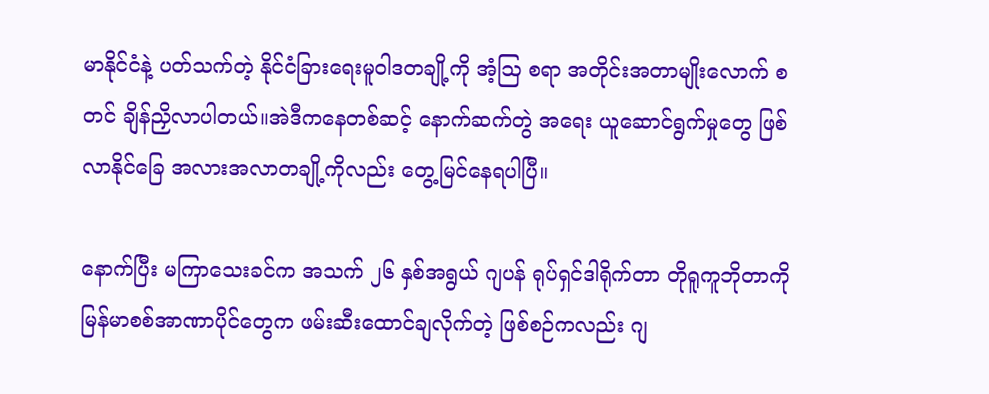မာနိုင်ငံနဲ့ ပတ်သက်တဲ့ နိုင်ငံခြားရေးမူဝါဒတချို့ကို အံ့ဩ စရာ အတိုင်းအတာမျိုးလောက် စတင် ချိန်ညှိလာပါတယ်။အဲဒီကနေတစ်ဆင့် နောက်ဆက်တွဲ အရေး ယူဆောင်ရွက်မှုတွေ ဖြစ်လာနိုင်ခြေ အလားအလာတချို့ကိုလည်း တွေ့မြင်နေရပါပြီ။

နောက်ပြီး မကြာသေးခင်က အသက် ၂၆ နှစ်အရွယ် ဂျပန် ရုပ်ရှင်ဒါရိုက်တာ တိုရူကူဘိုတာကို မြန်မာစစ်အာဏာပိုင်တွေက ဖမ်းဆီးထောင်ချလိုက်တဲ့ ဖြစ်စဉ်ကလည်း ဂျ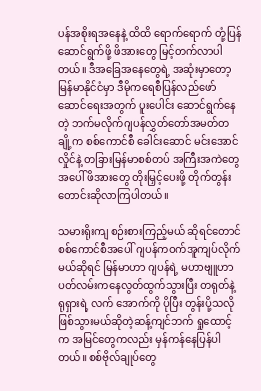ပန်အစိုးရအနေနဲ့ ထိထိ ရောက်ရောက် တုံ့ပြန်ဆောင်ရွက်ဖို့ ဖိအားတွေ မြင့်တက်လာပါတယ်။ ဒီအခြေအနေတွေရဲ့ အဆုံးမှာတော့ မြန်မာနိုင်ငံမှာ ဒီမိုကရေစီပြန်လည်ဖော်ဆောင်ရေးအတွက် ပူးပေါင်း ဆောင်ရွက်နေတဲ့ ဘက်မလိုက်ဂျပန်လွှတ်တော်အမတ်တချို့က စစ်ကောင်စီ ခေါင်းဆောင် မင်းအောင်လှိုင်နဲ့ တခြားမြန်မာစစ်တပ် အကြီးအကဲတွေအပေါ် ဖိအားတွေ တိုးမြှင့်ပေးဖို့ တိုက်တွန်းတောင်းဆိုလာကြပါတယ်။

သမားရိုးကျ စဉ်းစားကြည့်မယ် ဆိုရင်တောင် စစ်ကောင်စီအပေါ် ဂျပန်ကဝက်အူကျပ်လိုက် မယ်ဆိုရင် မြန်မာဟာ ဂျပန်ရဲ့ မဟာဗျူဟာ ပတ်လမ်းကနေလွတ်ထွက်သွားပြီး တရုတ်နဲ့ ရုရှားရဲ့ လက် အောက်ကို ပိုပြီး တွန်းပို့သလို ဖြစ်သွားမယ်ဆိုတဲ့ဆန့်ကျင်ဘက် ရှုထောင့်က အမြင်တွေကလည်း မှန်ကန်နေပြန်ပါတယ်။ စစ်ဗိုလ်ချုပ်တွေ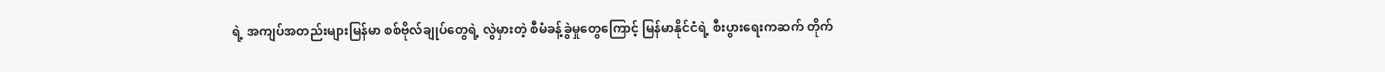ရဲ့ အကျပ်အတည်းများမြန်မာ စစ်ဗိုလ်ချုပ်တွေရဲ့ လွဲမှားတဲ့ စီမံခန့်ခွဲမှုတွေကြောင့် မြန်မာနိုင်ငံရဲ့ စီးပွားရေးကဆက် တိုက်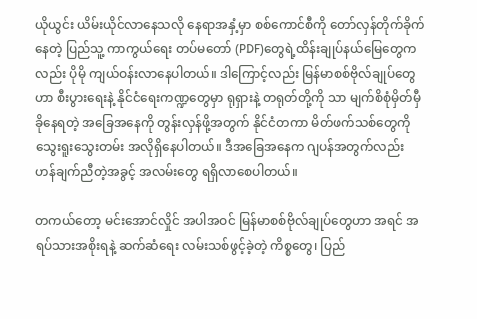ယိုယွင်း ယိမ်းယိုင်လာနေသလို နေရာအနှံ့မှာ စစ်ကောင်စီကို တော်လှန်တိုက်ခိုက်နေတဲ့ ပြည်သူ့ ကာကွယ်ရေး တပ်မတော် (PDF)တွေရဲ့ထိန်းချုပ်နယ်မြေတွေကလည်း ပိုမို ကျယ်ဝန်းလာနေပါတယ်။ ဒါကြောင့်လည်း မြန်မာစစ်ဗိုလ်ချုပ်တွေဟာ စီးပွားရေးနဲ့ နိုင်ငံရေးကဏ္ဍတွေမှာ ရုရှားနဲ့ တရုတ်တို့ကို သာ မျက်စိစုံမှိတ်မှီခိုနေရတဲ့ အခြေအနေကို တွန်းလှန်ဖို့အတွက် နိုင်ငံတကာ မိတ်ဖက်သစ်တွေကိုသွေးရူးသွေးတမ်း အလိုရှိနေပါတယ်။ ဒီအခြေအနေက ဂျပန်အတွက်လည်း ဟန်ချက်ညီတဲ့အခွင့် အလမ်းတွေ ရရှိလာစေပါတယ်။

တကယ်တော့ မင်းအောင်လှိုင် အပါအဝင် မြန်မာစစ်ဗိုလ်ချုပ်တွေဟာ အရင် အရပ်သားအစိုးရနဲ့ ဆက်ဆံရေး လမ်းသစ်ဖွင့်ခဲ့တဲ့ ကိစ္စတွေ၊ ပြည်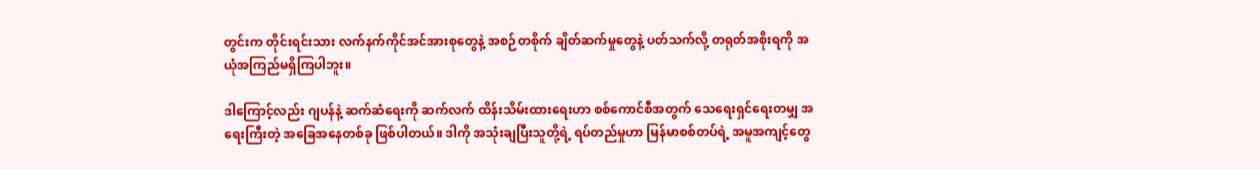တွင်းက တိုင်းရင်းသား လက်နက်ကိုင်အင်အားစုတွေနဲ့ အစဉ်တစိုက် ချိတ်ဆက်မှုတွေနဲ့ ပတ်သက်လို့ တရုတ်အစိုးရကို အယုံအကြည်မရှိကြပါဘူး။

ဒါကြောင့်လည်း ဂျပန်နဲ့ ဆက်ဆံရေးကို ဆက်လက် ထိန်းသိမ်းထားရေးဟာ စစ်ကောင်စီအတွက် သေရေးရှင်ရေးတမျှ အရေးကြီးတဲ့ အခြေအနေတစ်ခု ဖြစ်ပါတယ်။ ဒါကို အသုံးချပြီးသူတို့ရဲ့ ရပ်တည်မှုဟာ မြန်မာစစ်တပ်ရဲ့ အမူအကျင့်တွေ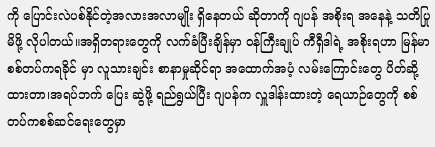ကို ပြောင်းလဲပစ်နိုင်တဲ့အလားအလာမျိုး ရှိနေတယ် ဆိုတာကို ဂျပန် အစိုးရ အနေနဲ့ သတိပြုမိဖို့ လိုပါတယ်။အရှိတရားတွေကို လက်ခံပြီးချိန်မှာ ဝန်ကြီးချုပ် ကီရှီဒါရဲ့ အစိုးရဟာ မြန်မာ စစ်တပ်ကရခိုင် မှာ လူသားချင်း စာနာမှုဆိုင်ရာ အထောက်အပံ့ လမ်းကြောင်းတွေ ပိတ်ဆို့ထားတာ၊အရပ်ဘက် ပြေး ဆွဲဖို့ ရည်ရွယ်ပြီး ဂျပန်က လှူဒါန်းထားတဲ့ ရေယာဉ်တွေကို စစ်တပ်ကစစ်ဆင်ရေးတွေမှာ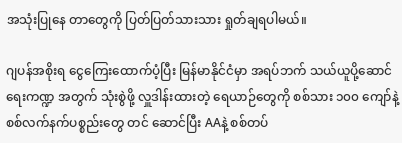အသုံးပြုနေ တာတွေကို ပြတ်ပြတ်သားသား ရှုတ်ချရပါမယ်။

ဂျပန်အစိုးရ ငွေကြေးထောက်ပံ့ပြီး မြန်မာနိုင်ငံမှာ အရပ်ဘက် သယ်ယူပို့ဆောင်ရေးကဏ္ဍ အတွက် သုံးစွဲဖို့ လှူဒါန်းထားတဲ့ ရေယာဉ်တွေကို စစ်သား ၁၀၀ ကျော်နဲ့စစ်လက်နက်ပစ္စည်းတွေ တင် ဆောင်ပြီး AAနဲ့ စစ်တပ်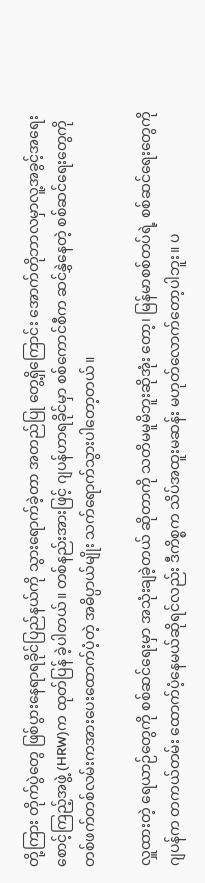တို့ကြား တိုက်ပွဲတွေ ဖြစ်ပွားနေရာရခိုင်ပြည်နယ်ကို သွားရောက်ခဲ့တာ အတည်ပြု တွေ့ရှိကြောင်း အောက်တိုဘာလမှာလူ့အခွင့်အရေး စောင့်ကြည့်အဖွဲ့ (HRW)က ထုတ်ပြန် ခဲ့ပါတယ်။ တစ်နည်းအားဖြင့် ဂျပန်ဟာရခိုင်မှာ စစ်ကောင်စီက ဆင်နွှဲနေတဲ့ စစ်ဆင်ရေးတွေကို တစ်ဖက်တစ်လမ်းကအားပေးထောက်ပံ့တဲ့ အဓိပ္ပာယ်မျိုး သက်ရောက်သွားပါတော့တယ်။

လှူထားတဲ့ ရေယာဉ်တွေကို စစ်ဆင်ရေးမှာ အသုံးချခဲ့တယ် ဆိုတာကို သတိမမူမိဘူးဆိုအုံး တော့၊ မြန်မာစစ်တပ်ရဲ့ စစ်ဆင်ရေးတွေကို ဂျပန်က တကယ်တမ်း ထောက်ပံ့နေမယ်ဆိုရင်လည်း ဒီကိစ္စက သိပ်အထူးမဆန်း မဟုတ်လောက်တော့ပါဘူး။ ပ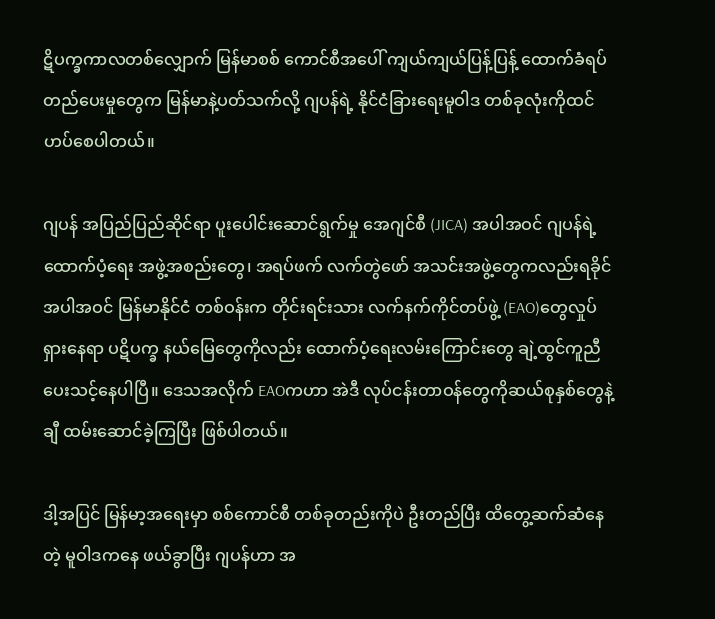ဋိပက္ခကာလတစ်လျှောက် မြန်မာစစ် ကောင်စီအပေါ် ကျယ်ကျယ်ပြန့်ပြန့် ထောက်ခံရပ်တည်ပေးမှုတွေက မြန်မာနဲ့ပတ်သက်လို့ ဂျပန်ရဲ့ နိုင်ငံခြားရေးမူဝါဒ တစ်ခုလုံးကိုထင်ဟပ်စေပါတယ်။

ဂျပန် အပြည်ပြည်ဆိုင်ရာ ပူးပေါင်းဆောင်ရွက်မှု အေဂျင်စီ (JICA) အပါအဝင် ဂျပန်ရဲ့ထောက်ပံ့ရေး အဖွဲ့အစည်းတွေ၊ အရပ်ဖက် လက်တွဲဖော် အသင်းအဖွဲ့တွေကလည်းရခိုင်အပါအဝင် မြန်မာနိုင်ငံ တစ်ဝန်းက တိုင်းရင်းသား လက်နက်ကိုင်တပ်ဖွဲ့ (EAO)တွေလှုပ်ရှားနေရာ ပဋိပက္ခ နယ်မြေတွေကိုလည်း ထောက်ပံ့ရေးလမ်းကြောင်းတွေ ချဲ့ထွင်ကူညီပေးသင့်နေပါပြီ။ ဒေသအလိုက် EAOကဟာ အဲဒီ လုပ်ငန်းတာဝန်တွေကိုဆယ်စုနှစ်တွေနဲ့ချီ ထမ်းဆောင်ခဲ့ကြပြီး ဖြစ်ပါတယ်။

ဒါ့အပြင် မြန်မာ့အရေးမှာ စစ်ကောင်စီ တစ်ခုတည်းကိုပဲ ဦးတည်ပြီး ထိတွေ့ဆက်ဆံနေတဲ့ မူဝါဒကနေ ဖယ်ခွာပြီး ဂျပန်ဟာ အ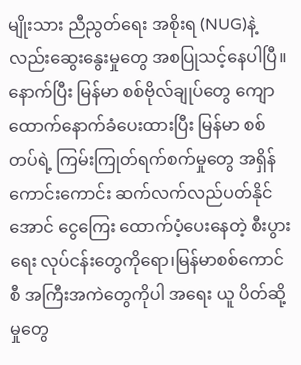မျိုးသား ညီညွတ်ရေး အစိုးရ (NUG)နဲ့လည်းဆွေးနွေးမှုတွေ အစပြုသင့်နေပါပြီ။ နောက်ပြီး မြန်မာ စစ်ဗိုလ်ချုပ်တွေ ကျောထောက်နောက်ခံပေးထားပြီး မြန်မာ စစ်တပ်ရဲ့ ကြမ်းကြုတ်ရက်စက်မှုတွေ အရှိန်ကောင်းကောင်း ဆက်လက်လည်ပတ်နိုင်အောင် ငွေကြေး ထောက်ပံ့ပေးနေတဲ့ စီးပွားရေး လုပ်ငန်းတွေကိုရော၊မြန်မာစစ်ကောင်စီ အကြီးအကဲတွေကိုပါ အရေး ယူ ပိတ်ဆို့မှုတွေ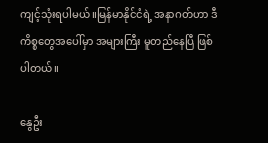ကျင့်သုံးရပါမယ်။မြန်မာနိုင်ငံရဲ့ အနာဂတ်ဟာ ဒီကိစ္စတွေအပေါ်မှာ အများကြီး မူတည်နေပြီ ဖြစ်ပါတယ်။

နွေဦး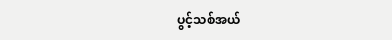ပွင့်သစ်အယ်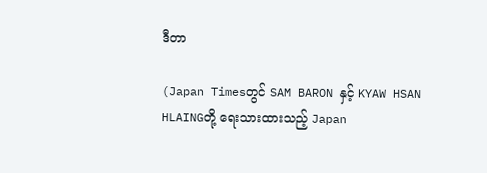ဒီတာ

(Japan Timesတွင် SAM BARON နှင့် KYAW HSAN HLAINGတို့ ရေးသားထားသည့် Japan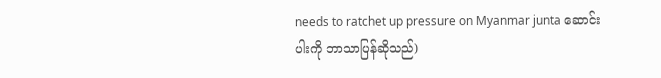needs to ratchet up pressure on Myanmar junta ဆောင်းပါးကို ဘာသာပြန်ဆိုသည်)